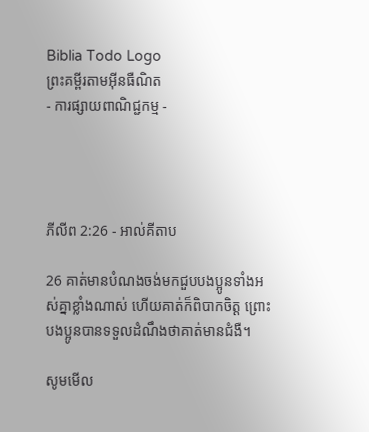Biblia Todo Logo
ព្រះគម្ពីរតាមអ៊ីនធឺណិត
- ការផ្សាយពាណិជ្ជកម្ម -




ភីលីព 2:26 - អាល់គីតាប

26 គាត់មានបំណងចង់មកជួបបងប្អូនទាំងអស់គ្នាខ្លាំងណាស់ ហើយគាត់ក៏ពិបាកចិត្ដ ព្រោះបងប្អូនបានទទួលដំណឹងថាគាត់មានជំងឺ។

សូមមើល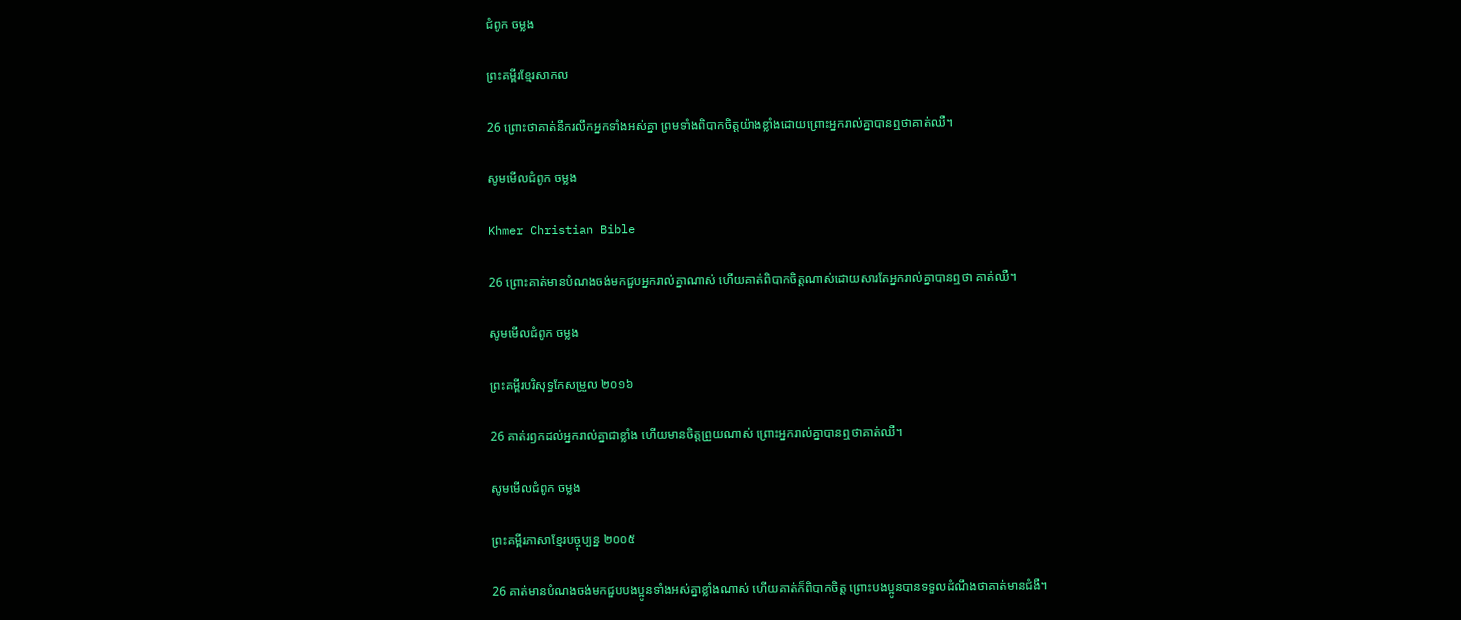ជំពូក ចម្លង

ព្រះគម្ពីរខ្មែរសាកល

26 ព្រោះថាគាត់នឹករលឹកអ្នកទាំងអស់គ្នា ព្រមទាំងពិបាកចិត្តយ៉ាងខ្លាំងដោយព្រោះអ្នករាល់គ្នាបានឮថាគាត់ឈឺ។

សូមមើលជំពូក ចម្លង

Khmer Christian Bible

26 ព្រោះគាត់មានបំណងចង់មកជួបអ្នករាល់គ្នាណាស់ ហើយគាត់ពិបាកចិត្ដណាស់ដោយសារតែអ្នករាល់គ្នាបាន‍ឮថា គាត់ឈឺ‍។

សូមមើលជំពូក ចម្លង

ព្រះគម្ពីរបរិសុទ្ធកែសម្រួល ២០១៦

26 គាត់រឭកដល់អ្នករាល់គ្នាជាខ្លាំង ហើយមានចិត្តព្រួយណាស់ ព្រោះអ្នករាល់គ្នាបានឮថាគាត់ឈឺ។

សូមមើលជំពូក ចម្លង

ព្រះគម្ពីរភាសាខ្មែរបច្ចុប្បន្ន ២០០៥

26 គាត់មានបំណងចង់មកជួបបងប្អូនទាំងអស់គ្នាខ្លាំងណាស់ ហើយគាត់ក៏ពិបាកចិត្ត ព្រោះបងប្អូនបានទទួលដំណឹងថាគាត់មានជំងឺ។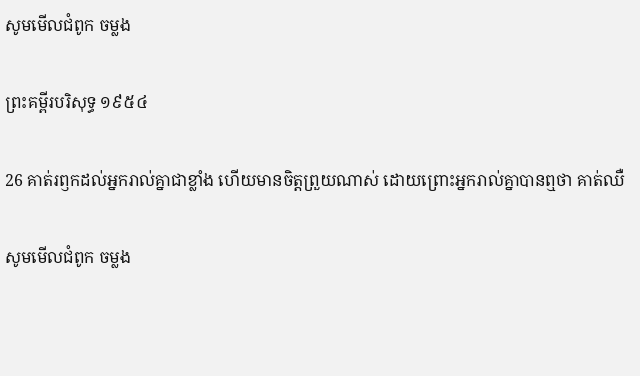សូមមើលជំពូក ចម្លង

ព្រះគម្ពីរបរិសុទ្ធ ១៩៥៤

26 គាត់រឭកដល់អ្នករាល់គ្នាជាខ្លាំង ហើយមានចិត្តព្រួយណាស់ ដោយព្រោះអ្នករាល់គ្នាបានឮថា គាត់ឈឺ

សូមមើលជំពូក ចម្លង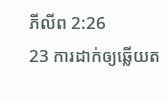ភីលីព 2:26
23 ការដាក់ឲ្យឆ្លើយត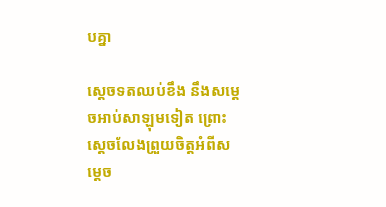បគ្នា

ស្តេចទតឈប់ខឹង នឹងសម្តេចអាប់‌សាឡុមទៀត ព្រោះស្តេចលែងព្រួយចិត្តអំពីសម្តេច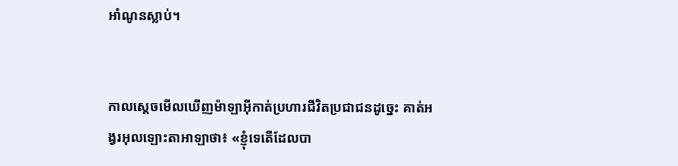អាំ‌ណូនស្លាប់។


កាលស្តេចមើលឃើញម៉ាឡា‌អ៊ីកាត់ប្រហារជីវិតប្រជា‌ជនដូច្នេះ គាត់អង្វរអុលឡោះ‌តាអាឡាថា៖ «ខ្ញុំទេតើដែលបា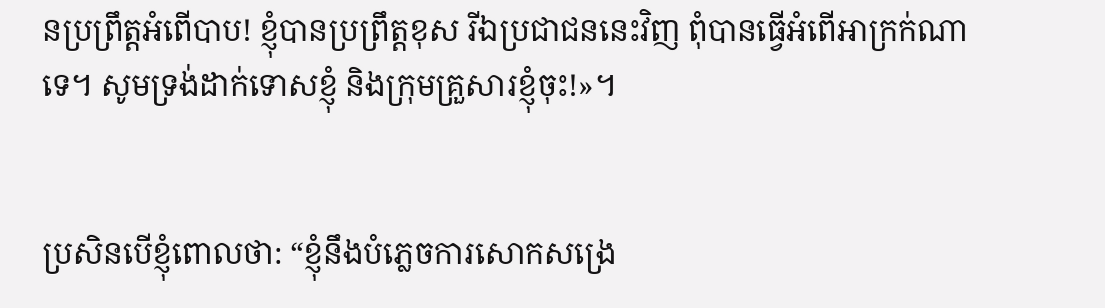នប្រព្រឹត្តអំពើបាប! ខ្ញុំបានប្រព្រឹត្តខុស រីឯប្រជា‌ជននេះវិញ ពុំបានធ្វើអំពើអាក្រក់ណាទេ។ សូមទ្រង់ដាក់ទោសខ្ញុំ និងក្រុមគ្រួសារខ្ញុំចុះ!»។


ប្រសិនបើខ្ញុំពោលថា: “ខ្ញុំនឹងបំភ្លេចការសោកសង្រេ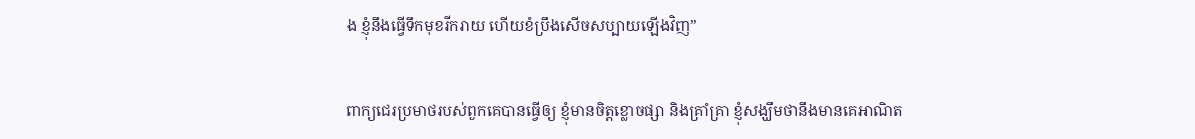ង ខ្ញុំនឹងធ្វើទឹកមុខរីក‌រាយ ហើយខំប្រឹងសើចសប្បាយឡើងវិញ”


ពាក្យជេរប្រមាថរបស់ពួកគេបានធ្វើឲ្យ ខ្ញុំមានចិត្តខ្លោច‌ផ្សា និងគ្រាំ‌គ្រា ខ្ញុំសង្ឃឹមថានឹងមានគេអាណិត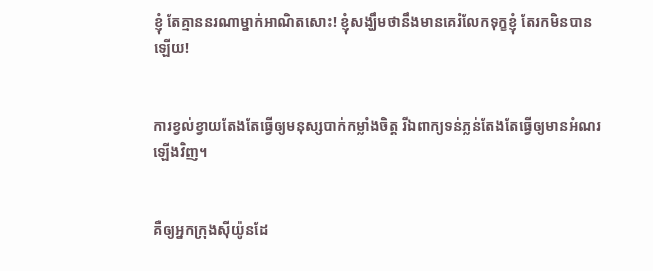ខ្ញុំ តែគ្មាននរណាម្នាក់អាណិតសោះ! ខ្ញុំសង្ឃឹមថានឹងមានគេរំលែកទុក្ខខ្ញុំ តែរកមិនបានឡើយ!


ការខ្វល់‌ខ្វាយតែងតែធ្វើឲ្យមនុស្សបាក់កម្លាំងចិត្ត រីឯពាក្យទន់‌ភ្លន់តែងតែធ្វើឲ្យមានអំណរឡើងវិញ។


គឺឲ្យអ្នកក្រុងស៊ីយ៉ូនដែ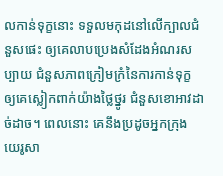លកាន់ទុក្ខនោះ ទទួលមកុដនៅលើក្បាលជំនួសផេះ ឲ្យគេលាបប្រេងសំដែងអំណរសប្បាយ ជំនួសភាពក្រៀម‌ក្រំនៃការកាន់ទុក្ខ ឲ្យគេស្លៀកពាក់យ៉ាងថ្លៃ‌ថ្នូរ ជំនួសខោ‌អាវដាច់‌ដាច។ ពេលនោះ គេនឹងប្រដូចអ្នកក្រុងយេរូ‌សា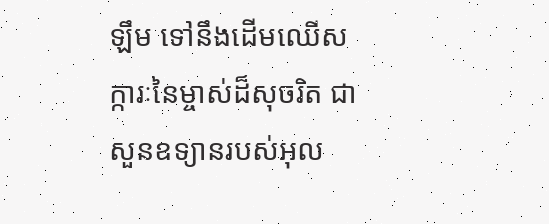ឡឹម ទៅនឹងដើមឈើសក្ការៈនៃម្ចាស់ដ៏សុចរិត ជាសួនឧទ្យានរបស់អុល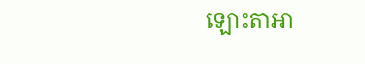ឡោះ‌តាអា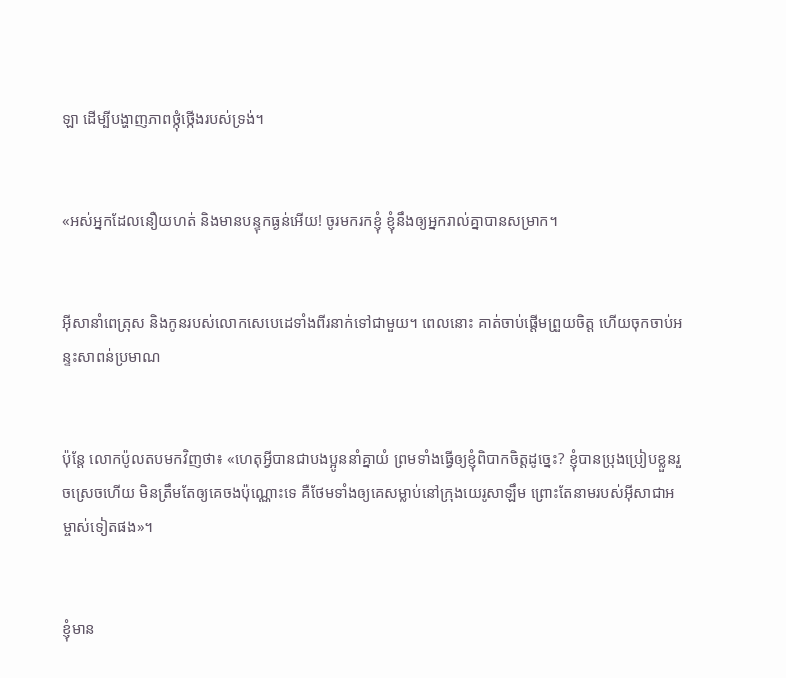ឡា ដើម្បីបង្ហាញភាពថ្កុំ‌ថ្កើងរបស់ទ្រង់។


«អស់អ្នកដែលនឿយ‌ហត់ និងមានបន្ទុកធ្ងន់អើយ! ចូរមករកខ្ញុំ ខ្ញុំនឹងឲ្យអ្នករាល់គ្នាបានសម្រាក។


អ៊ីសានាំពេត្រុស និងកូនរបស់លោកសេបេដេទាំងពីរនាក់ទៅជាមួយ។ ពេលនោះ គាត់ចាប់ផ្ដើមព្រួយចិត្ត ហើយចុកចាប់អន្ទះ‌សាពន់‌ប្រមាណ


ប៉ុន្ដែ លោកប៉ូលតបមកវិញថា៖ «ហេតុអ្វីបានជាបងប្អូននាំគ្នាយំ ព្រមទាំងធ្វើឲ្យខ្ញុំពិបាកចិត្ដដូច្នេះ? ខ្ញុំបានប្រុងប្រៀបខ្លួនរួចស្រេចហើយ មិនត្រឹមតែឲ្យគេចងប៉ុណ្ណោះទេ គឺថែមទាំងឲ្យគេសម្លាប់នៅក្រុងយេរូ‌សាឡឹម ព្រោះតែនាមរបស់អ៊ីសា‌ជាអម្ចាស់ទៀតផង»។


ខ្ញុំមាន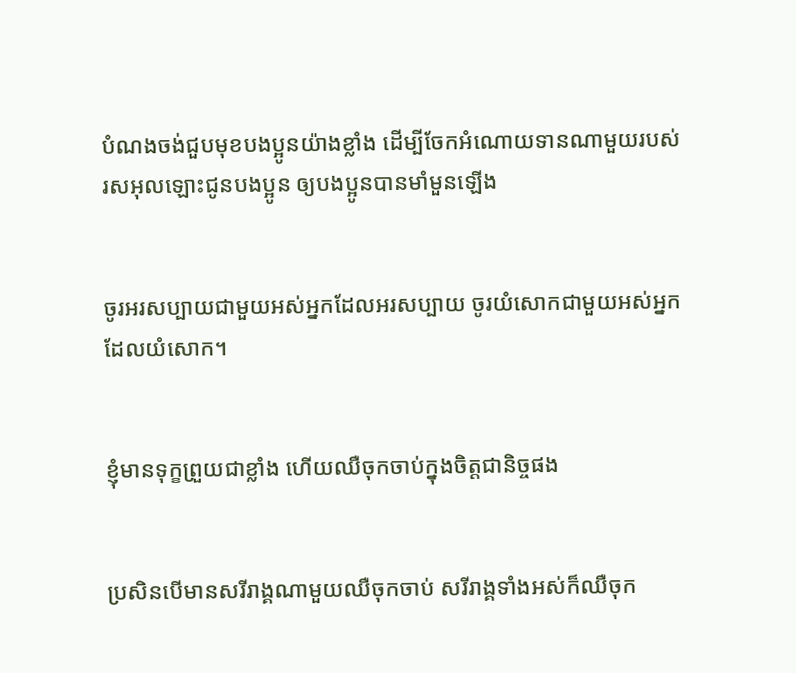បំណងចង់ជួបមុខបងប្អូនយ៉ាងខ្លាំង ដើម្បីចែកអំណោយទានណាមួយរបស់រស‌អុលឡោះជូនបងប្អូន ឲ្យបងប្អូនបានមាំ‌មួនឡើង


ចូរអរសប្បាយជាមួយអស់អ្នកដែលអរសប្បាយ ចូរយំសោកជាមួយអស់អ្នកដែលយំសោក។


ខ្ញុំមានទុក្ខព្រួយជាខ្លាំង ហើយឈឺចុកចាប់ក្នុងចិត្ដជា‌និច្ចផង


ប្រសិនបើមានសរីរាង្គណាមួយឈឺចុកចាប់ សរីរាង្គទាំងអស់ក៏ឈឺចុក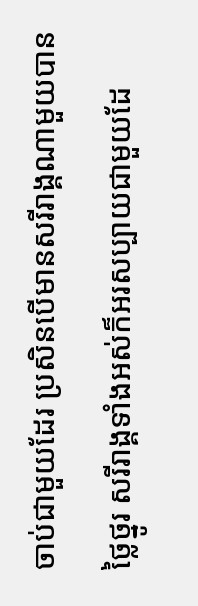ចាប់ជាមួយដែរ ប្រសិនបើមានសរីរាង្គណាមួយបានថ្លៃ‌ថ្នូរ សរីរាង្គទាំងអស់ក៏អរសប្បាយជាមួយដែ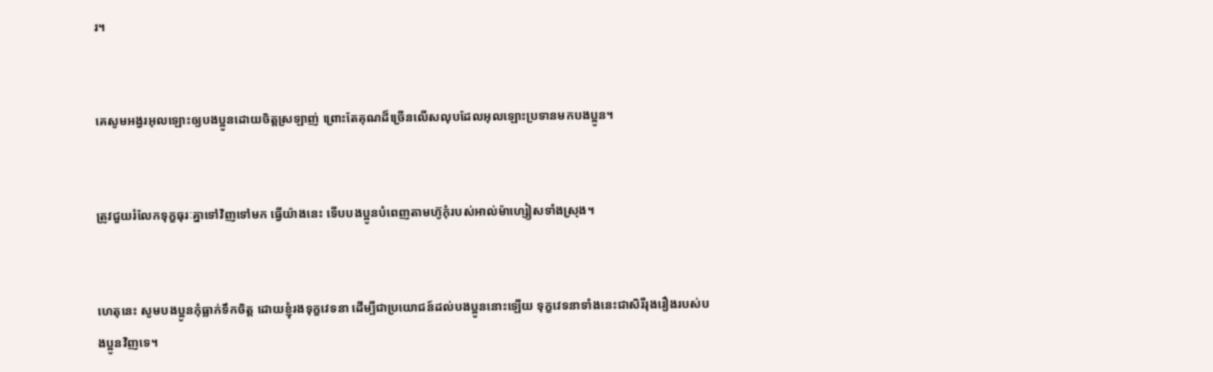រ។


គេសូម‌អង្វរអុលឡោះឲ្យបងប្អូនដោយចិត្ដស្រឡាញ់ ព្រោះតែគុណដ៏ច្រើនលើសលុបដែលអុលឡោះប្រទានមកបងប្អូន។


ត្រូវជួយរំលែកទុក្ខធុរៈគ្នាទៅវិញទៅមក ធ្វើយ៉ាងនេះ ទើបបងប្អូនបំពេញតាមហ៊ូកុំរបស់អាល់ម៉ា‌ហ្សៀសទាំងស្រុង។


ហេតុនេះ សូមបងប្អូនកុំធ្លាក់ទឹកចិត្ដ ដោយខ្ញុំរងទុក្ខវេទនា ដើម្បីជាប្រយោជន៍ដល់បងប្អូននោះឡើយ ទុក្ខវេទនាទាំងនេះជាសិរី‌រុង‌រឿងរបស់បងប្អូនវិញទេ។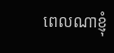ពេលណាខ្ញុំ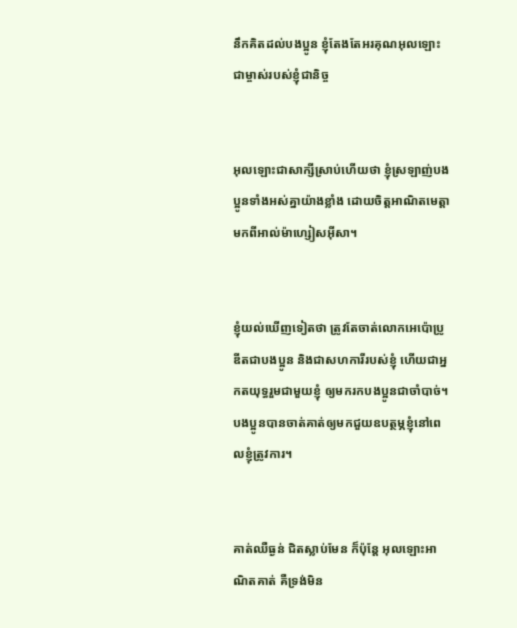នឹកគិតដល់បងប្អូន ខ្ញុំតែងតែអរគុណអុលឡោះជាម្ចាស់របស់ខ្ញុំជា‌និច្ច


អុលឡោះជាសាក្សីស្រាប់ហើយថា ខ្ញុំស្រឡាញ់បងប្អូនទាំងអស់គ្នាយ៉ាងខ្លាំង ដោយចិត្ដអាណិតមេត្ដាមកពីអាល់ម៉ា‌ហ្សៀស‌អ៊ីសា។


ខ្ញុំយល់ឃើញទៀតថា ត្រូវតែចាត់លោកអេប៉ោ‌ប្រូឌីតជាបងប្អូន និងជាសហ‌ការីរបស់ខ្ញុំ ហើយជាអ្នកតយុទ្ធរួមជាមួយខ្ញុំ ឲ្យមករកបងប្អូនជាចាំ‌បាច់។ បងប្អូនបានចាត់គាត់ឲ្យមកជួយឧបត្ថម្ភខ្ញុំនៅពេលខ្ញុំត្រូវការ។


គាត់ឈឺធ្ងន់ ជិតស្លាប់មែន ក៏ប៉ុន្ដែ អុលឡោះអាណិតគាត់ គឺទ្រង់មិន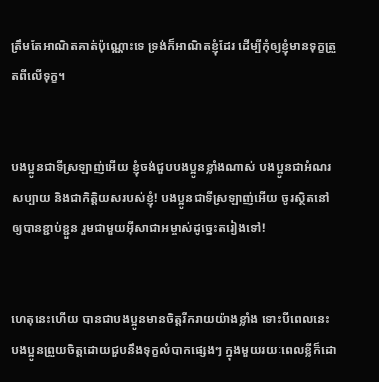ត្រឹមតែអាណិតគាត់ប៉ុណ្ណោះទេ ទ្រង់ក៏អាណិតខ្ញុំដែរ ដើម្បីកុំឲ្យខ្ញុំមានទុក្ខត្រួតពីលើទុក្ខ។


បងប្អូនជាទីស្រឡាញ់អើយ ខ្ញុំចង់ជួបបងប្អូនខ្លាំងណាស់ បងប្អូនជាអំណរសប្បាយ និងជាកិត្ដិយសរបស់ខ្ញុំ! បងប្អូនជាទីស្រឡាញ់អើយ ចូរស្ថិតនៅឲ្យបានខ្ជាប់ខ្ជួន រួមជាមួយអ៊ីសា‌ជាអម្ចាស់ដូច្នេះតរៀងទៅ!


ហេតុនេះហើយ បានជាបងប្អូនមានចិត្ដរីក‌រាយយ៉ាងខ្លាំង ទោះបីពេលនេះ បងប្អូនព្រួយចិត្ដដោយជួបនឹងទុក្ខលំបាកផ្សេងៗ ក្នុងមួយរយៈពេលខ្លីក៏ដោ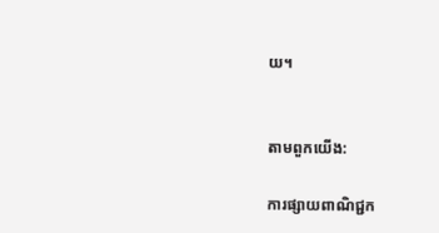យ។


តាមពួកយើង:

ការផ្សាយពាណិជ្ជក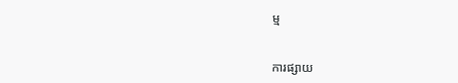ម្ម


ការផ្សាយ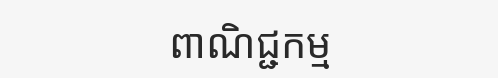ពាណិជ្ជកម្ម